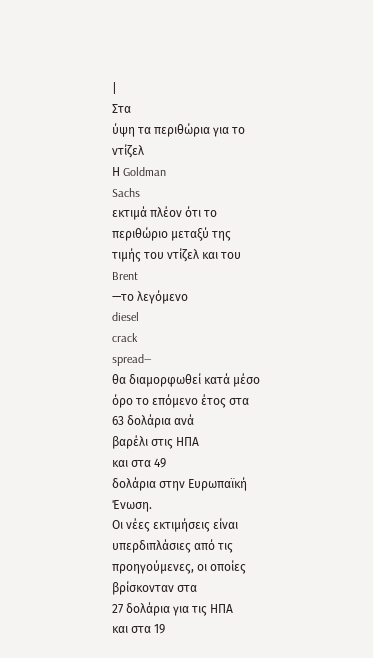|
Στα
ύψη τα περιθώρια για το
ντίζελ
Η Goldman
Sachs
εκτιμά πλέον ότι το
περιθώριο μεταξύ της
τιμής του ντίζελ και του
Brent
—το λεγόμενο
diesel
crack
spread—
θα διαμορφωθεί κατά μέσο
όρο το επόμενο έτος στα
63 δολάρια ανά
βαρέλι στις ΗΠΑ
και στα 49
δολάρια στην Ευρωπαϊκή
Ένωση.
Οι νέες εκτιμήσεις είναι
υπερδιπλάσιες από τις
προηγούμενες, οι οποίες
βρίσκονταν στα
27 δολάρια για τις ΗΠΑ
και στα 19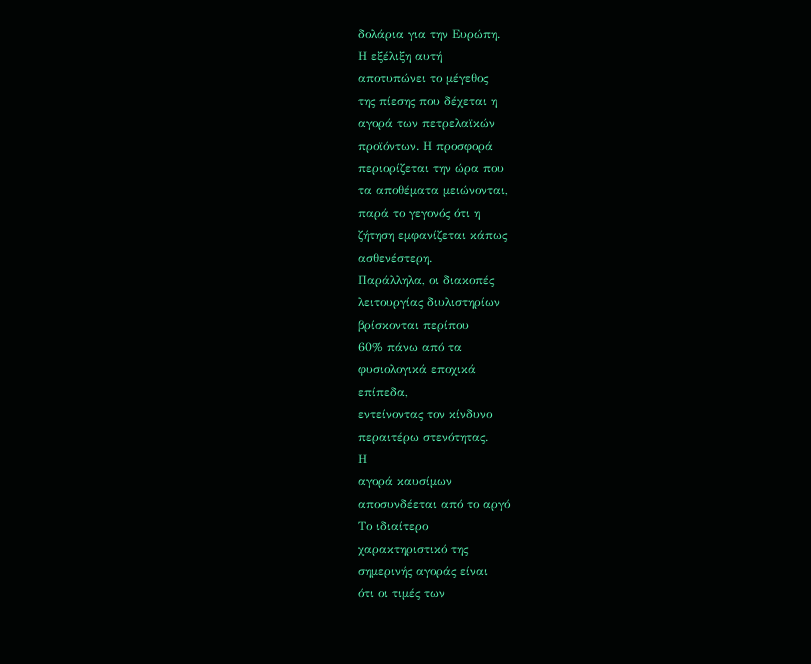δολάρια για την Ευρώπη.
Η εξέλιξη αυτή
αποτυπώνει το μέγεθος
της πίεσης που δέχεται η
αγορά των πετρελαϊκών
προϊόντων. Η προσφορά
περιορίζεται την ώρα που
τα αποθέματα μειώνονται,
παρά το γεγονός ότι η
ζήτηση εμφανίζεται κάπως
ασθενέστερη.
Παράλληλα, οι διακοπές
λειτουργίας διυλιστηρίων
βρίσκονται περίπου
60% πάνω από τα
φυσιολογικά εποχικά
επίπεδα,
εντείνοντας τον κίνδυνο
περαιτέρω στενότητας.
Η
αγορά καυσίμων
αποσυνδέεται από το αργό
Το ιδιαίτερο
χαρακτηριστικό της
σημερινής αγοράς είναι
ότι οι τιμές των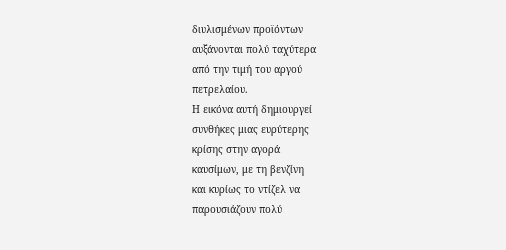διυλισμένων προϊόντων
αυξάνονται πολύ ταχύτερα
από την τιμή του αργού
πετρελαίου.
Η εικόνα αυτή δημιουργεί
συνθήκες μιας ευρύτερης
κρίσης στην αγορά
καυσίμων, με τη βενζίνη
και κυρίως το ντίζελ να
παρουσιάζουν πολύ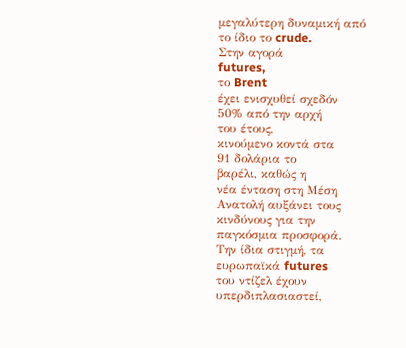μεγαλύτερη δυναμική από
το ίδιο το crude.
Στην αγορά
futures,
το Brent
έχει ενισχυθεί σχεδόν
50% από την αρχή
του έτους,
κινούμενο κοντά στα
91 δολάρια το
βαρέλι, καθώς η
νέα ένταση στη Μέση
Ανατολή αυξάνει τους
κινδύνους για την
παγκόσμια προσφορά.
Την ίδια στιγμή, τα
ευρωπαϊκά futures
του ντίζελ έχουν
υπερδιπλασιαστεί,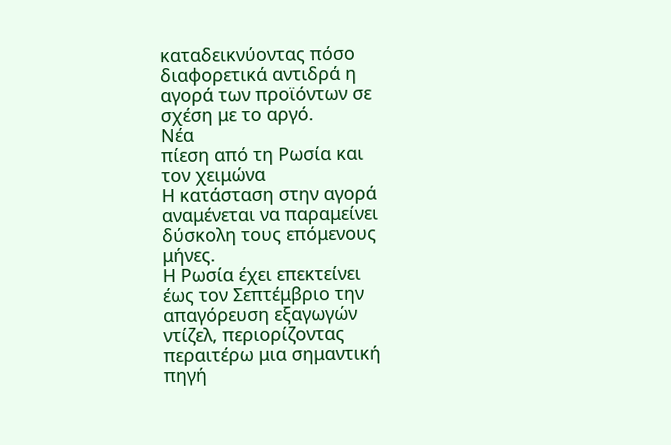καταδεικνύοντας πόσο
διαφορετικά αντιδρά η
αγορά των προϊόντων σε
σχέση με το αργό.
Νέα
πίεση από τη Ρωσία και
τον χειμώνα
Η κατάσταση στην αγορά
αναμένεται να παραμείνει
δύσκολη τους επόμενους
μήνες.
Η Ρωσία έχει επεκτείνει
έως τον Σεπτέμβριο την
απαγόρευση εξαγωγών
ντίζελ, περιορίζοντας
περαιτέρω μια σημαντική
πηγή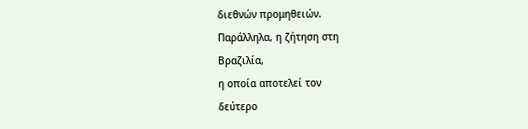διεθνών προμηθειών.
Παράλληλα, η ζήτηση στη
Βραζιλία,
η οποία αποτελεί τον
δεύτερο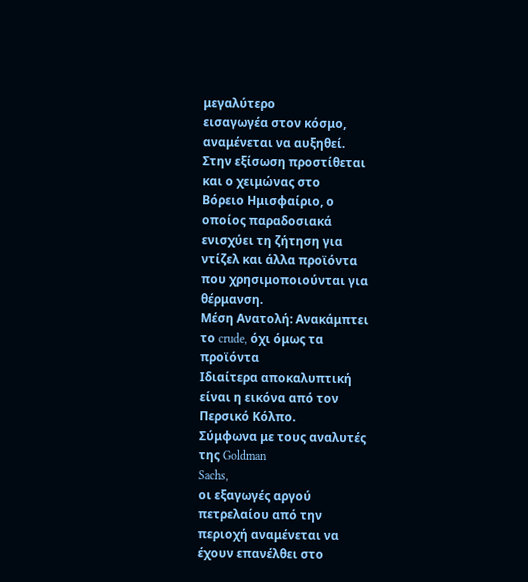μεγαλύτερο
εισαγωγέα στον κόσμο,
αναμένεται να αυξηθεί.
Στην εξίσωση προστίθεται
και ο χειμώνας στο
Βόρειο Ημισφαίριο, ο
οποίος παραδοσιακά
ενισχύει τη ζήτηση για
ντίζελ και άλλα προϊόντα
που χρησιμοποιούνται για
θέρμανση.
Μέση Ανατολή: Ανακάμπτει
το crude, όχι όμως τα
προϊόντα
Ιδιαίτερα αποκαλυπτική
είναι η εικόνα από τον
Περσικό Κόλπο.
Σύμφωνα με τους αναλυτές
της Goldman
Sachs,
οι εξαγωγές αργού
πετρελαίου από την
περιοχή αναμένεται να
έχουν επανέλθει στο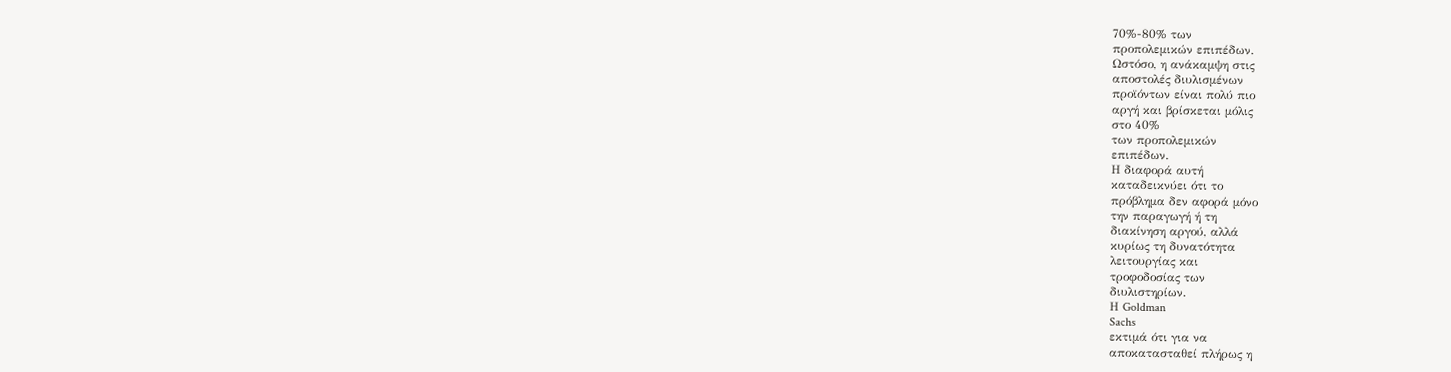70%-80% των
προπολεμικών επιπέδων.
Ωστόσο, η ανάκαμψη στις
αποστολές διυλισμένων
προϊόντων είναι πολύ πιο
αργή και βρίσκεται μόλις
στο 40%
των προπολεμικών
επιπέδων.
Η διαφορά αυτή
καταδεικνύει ότι το
πρόβλημα δεν αφορά μόνο
την παραγωγή ή τη
διακίνηση αργού, αλλά
κυρίως τη δυνατότητα
λειτουργίας και
τροφοδοσίας των
διυλιστηρίων.
Η Goldman
Sachs
εκτιμά ότι για να
αποκατασταθεί πλήρως η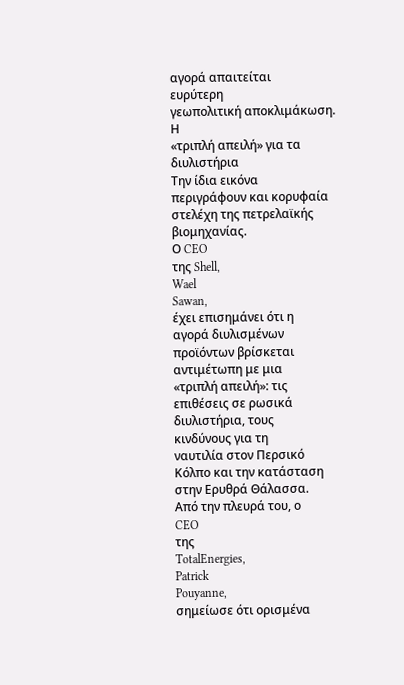αγορά απαιτείται
ευρύτερη
γεωπολιτική αποκλιμάκωση.
Η
«τριπλή απειλή» για τα
διυλιστήρια
Την ίδια εικόνα
περιγράφουν και κορυφαία
στελέχη της πετρελαϊκής
βιομηχανίας.
Ο CEO
της Shell,
Wael
Sawan,
έχει επισημάνει ότι η
αγορά διυλισμένων
προϊόντων βρίσκεται
αντιμέτωπη με μια
«τριπλή απειλή»: τις
επιθέσεις σε ρωσικά
διυλιστήρια, τους
κινδύνους για τη
ναυτιλία στον Περσικό
Κόλπο και την κατάσταση
στην Ερυθρά Θάλασσα.
Από την πλευρά του, ο
CEO
της
TotalEnergies,
Patrick
Pouyanne,
σημείωσε ότι ορισμένα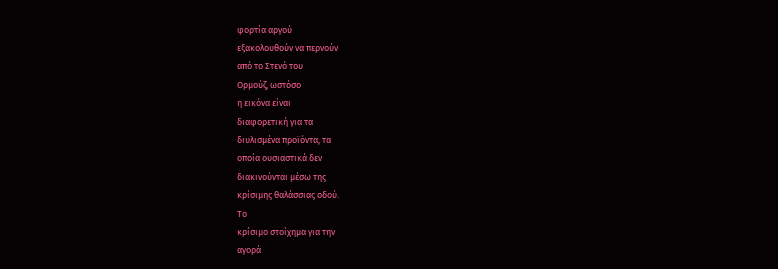φορτία αργού
εξακολουθούν να περνούν
από το Στενό του
Ορμούζ, ωστόσο
η εικόνα είναι
διαφορετική για τα
διυλισμένα προϊόντα, τα
οποία ουσιαστικά δεν
διακινούνται μέσω της
κρίσιμης θαλάσσιας οδού.
Το
κρίσιμο στοίχημα για την
αγορά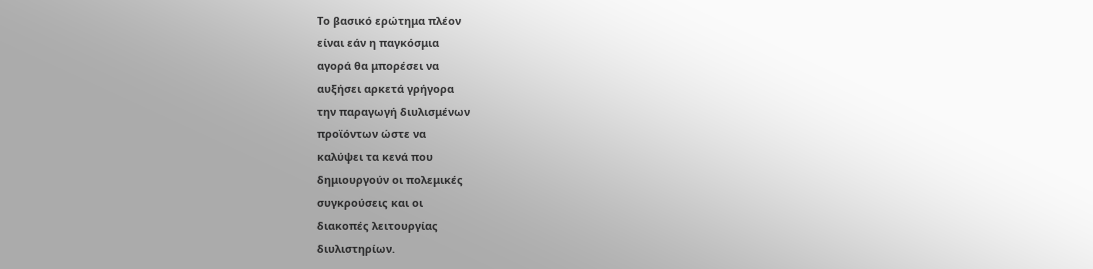Το βασικό ερώτημα πλέον
είναι εάν η παγκόσμια
αγορά θα μπορέσει να
αυξήσει αρκετά γρήγορα
την παραγωγή διυλισμένων
προϊόντων ώστε να
καλύψει τα κενά που
δημιουργούν οι πολεμικές
συγκρούσεις και οι
διακοπές λειτουργίας
διυλιστηρίων.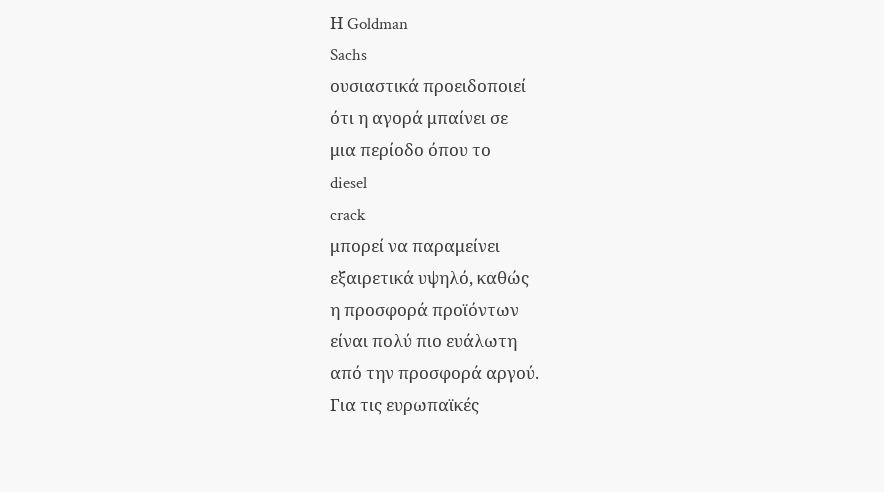Η Goldman
Sachs
ουσιαστικά προειδοποιεί
ότι η αγορά μπαίνει σε
μια περίοδο όπου το
diesel
crack
μπορεί να παραμείνει
εξαιρετικά υψηλό, καθώς
η προσφορά προϊόντων
είναι πολύ πιο ευάλωτη
από την προσφορά αργού.
Για τις ευρωπαϊκές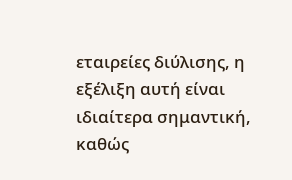εταιρείες διύλισης, η
εξέλιξη αυτή είναι
ιδιαίτερα σημαντική,
καθώς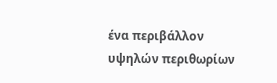ένα περιβάλλον
υψηλών περιθωρίων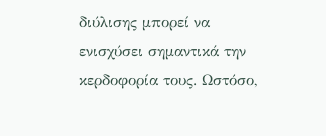διύλισης μπορεί να
ενισχύσει σημαντικά την
κερδοφορία τους. Ωστόσο,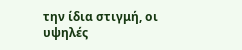την ίδια στιγμή, οι
υψηλές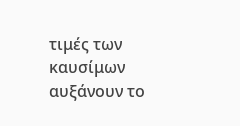τιμές των
καυσίμων αυξάνουν το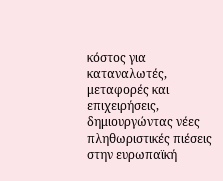κόστος για καταναλωτές,
μεταφορές και
επιχειρήσεις,
δημιουργώντας νέες
πληθωριστικές πιέσεις
στην ευρωπαϊκή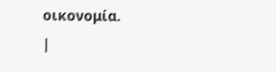οικονομία.
|